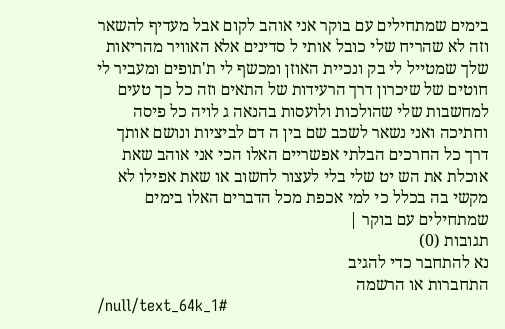בימים שמתחילים עם בוקר אני אוהב לקום אבל מעדיף להשאר וזה לא שהריח שלי כובל אותי ל סדינים אלא האוויר מהריאות שלך שמטייל לי בק ונכיית האוזן ומכשף לי ת'תופים ומעביר לי חוטים של שיכרון דרך הרעידות של התאים וזה כל כך טעים למחשבות שלי שהולכות ולועסות בהנאה ג לויה כל פיסה וחתיכה ואני נשאר לשכב שם בין ה דם לביציות ונושם אותך דרך כל החרכים הבלתי אפשריים האלו הכי אני אוהב שאת אוכלת את הש יט שלי בלי לעצור לחשוב או שאת אפילו לא מקשי בה בכלל כי למי אכפת מכל הדברים האלו בימים שמתחילים עם בוקר |
תגובות (0)
נא להתחבר כדי להגיב
התחברות או הרשמה
/null/text_64k_1#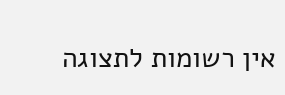אין רשומות לתצוגה